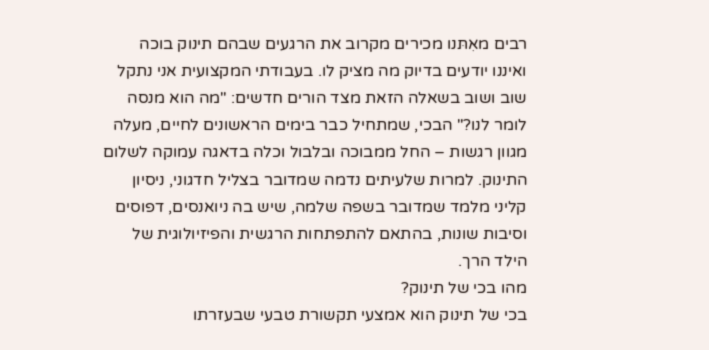רבים מאִתּנו מכירים מקרוב את הרגעים שבהם תינוק בוכה ואיננו יודעים בדיוק מה מציק לו. בעבודתי המקצועית אני נתקל שוב ושוב בשאלה הזאת מצד הורים חדשים: "מה הוא מנסה לומר לנו?" הבכי, שמתחיל כבר בימים הראשונים לחיים, מעלה מגוון רגשות – החל ממבוכה ובלבול וכלה בדאגה עמוקה לשלום התינוק. למרות שלעיתים נדמה שמדובר בצליל חדגוני, ניסיון קליני מלמד שמדובר בשפה שלמה, שיש בה ניואנסים, דפוסים וסיבות שונות, בהתאם להתפתחות הרגשית והפיזיולוגית של הילד הרך.
מהו בכי של תינוק?
בכי של תינוק הוא אמצעי תקשורת טבעי שבעזרתו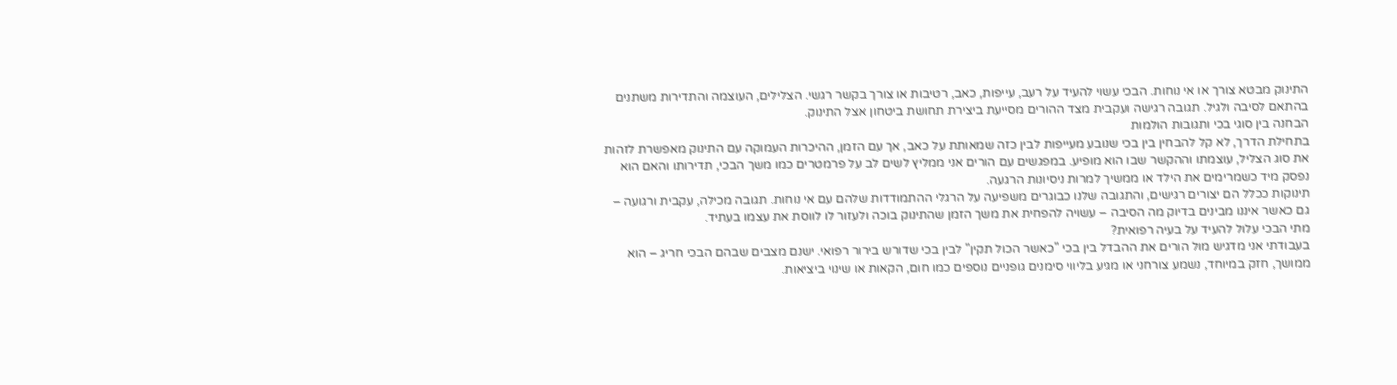התינוק מבטא צורך או אי נוחות. הבכי עשוי להעיד על רעב, עייפות, כאב, רטיבות או צורך בקשר רגשי. הצלילים, העוצמה והתדירות משתנים בהתאם לסיבה ולגיל. תגובה רגישה ועקבית מצד ההורים מסייעת ביצירת תחושת ביטחון אצל התינוק.
הבחנה בין סוגי בכי ותגובות הולמות
בתחילת הדרך, לא קל להבחין בין בכי שנובע מעייפות לבין כזה שמאותת על כאב, אך עם הזמן, ההיכרות העמוקה עם התינוק מאפשרת לזהות את סוג הצליל, עוצמתו וההקשר שבו הוא מופיע. במפגשים עם הורים אני ממליץ לשים לב על פרמטרים כמו משך הבכי, תדירותו והאם הוא נפסק מיד כשמרימים את הילד או ממשיך למרות ניסיונות הרגעה.
תינוקות ככלל הם יצורים רגישים, והתגובה שלנו כבוגרים משפיעה על הרגלי ההתמודדות שלהם עם אי נוחות. תגובה מכילה, עקבית ורגועה – גם כאשר איננו מבינים בדיוק מה הסיבה – עשויה להפחית את משך הזמן שהתינוק בוכה ולעזור לו לווסת את עצמו בעתיד.
מתי הבכי עלול להעיד על בעיה רפואית?
בעבודתי אני מדגיש מול הורים את ההבדל בין בכי "כאשר הכול תקין" לבין בכי שדורש בירור רפואי. ישנם מצבים שבהם הבכי חריג – הוא ממושך, חזק במיוחד, נשמע צורחני או מגיע בליווי סימנים גופניים נוספים כמו חום, הקאות או שינוי ביציאות.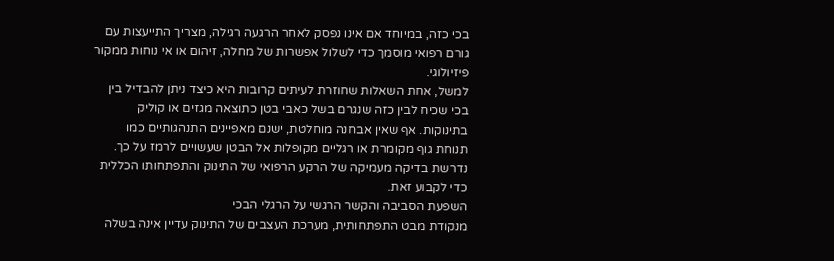בכי כזה, במיוחד אם אינו נפסק לאחר הרגעה רגילה, מצריך התייעצות עם גורם רפואי מוסמך כדי לשלול אפשרות של מחלה, זיהום או אי נוחות ממקור פיזיולוגי.
למשל, אחת השאלות שחוזרת לעיתים קרובות היא כיצד ניתן להבדיל בין בכי שכיח לבין כזה שנגרם בשל כאבי בטן כתוצאה מגזים או קוליק בתינוקות. אף שאין אבחנה מוחלטת, ישנם מאפיינים התנהגותיים כמו תנוחת גוף מקומרת או רגליים מקופלות אל הבטן שעשויים לרמז על כך. נדרשת בדיקה מעמיקה של הרקע הרפואי של התינוק והתפתחותו הכללית כדי לקבוע זאת.
השפעת הסביבה והקשר הרגשי על הרגלי הבכי
מנקודת מבט התפתחותית, מערכת העצבים של התינוק עדיין אינה בשלה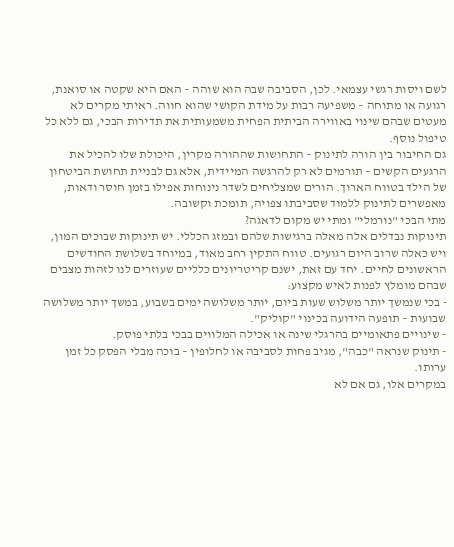לשם ויסות רגשי עצמאי. לכן, הסביבה שבה הוא שוהה – האם היא שקטה או סואנת, רגועה או מתוחה – משפיעה רבות על מידת הקושי שהוא חווה. ראיתי מקרים לא מעטים שבהם שינוי באווירה הביתית הפחית משמעותית את תדירות הבכי, גם ללא כל טיפול נוסף.
גם החיבור בין הורה לתינוק – התחושות שההורה מקרין, היכולת שלו להכיל את הרגעים הקשים – תורמים לא רק להרגשה המיידית, אלא גם לבניית תחושת הביטחון של הילד בטווח הארוך. הורים שמצליחים לשדר נינוחות אפילו בזמן חוסר ודאות, מאפשרים לתינוק ללמוד שסביבתו צפויה, תומכת וקשובה.
מתי הבכי "נורמלי" ומתי יש מקום לדאגה?
תינוקות נבדלים אלה מאלה ברגישות שלהם ובמזג הכללי. יש תינוקות שבוכים המון, ויש כאלה שרוב היום רגועים. טווח התקין רחב מאוד, במיוחד בשלושת החודשים הראשונים לחיים. יחד עם זאת, ישנם קריטריונים כלליים שעוזרים לנו לזהות מצבים שבהם מומלץ לפנות לאיש מקצוע:
- בכי שנמשך יותר משלוש שעות ביום, יותר משלושה ימים בשבוע, במשך יותר משלושה שבועות – תופעה הידועה בכינוי "קוליק".
- שינויים פתאומיים בהרגלי שינה או אכילה המלווים בבכי בלתי פוסק.
- תינוק שנראה "כבה", מגיב פחות לסביבה או לחלופין – בוכה מבלי הפסק כל זמן ערותו.
במקרים אלו, גם אם לא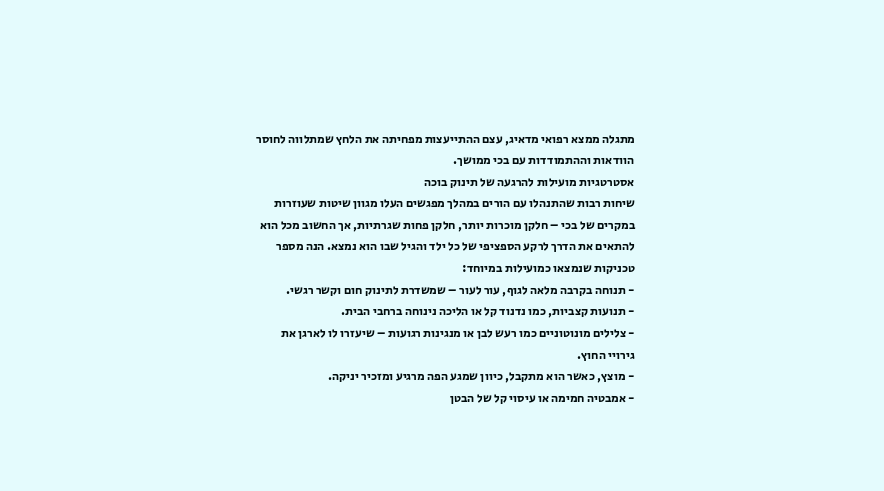מתגלה ממצא רפואי מדאיג, עצם ההתייעצות מפחיתה את הלחץ שמתלווה לחוסר הוודאות וההתמודדות עם בכי ממושך.
אסטרטגיות מועילות להרגעה של תינוק בוכה
שיחות רבות שהתנהלו עם הורים במהלך מפגשים העלו מגוון שיטות שעוזרות במקרים של בכי – חלקן מוכרות יותר, חלקן פחות שגרתיות, אך החשוב מכל הוא להתאים את הדרך לרקע הספציפי של כל ילד והגיל שבו הוא נמצא. הנה מספר טכניקות שנמצאו כמועילות במיוחד:
- תנוחה בקרבה מלאה לגוף, עור לעור – שמשדרת לתינוק חום וקשר רגשי.
- תנועות קצביות, כמו נדנוד קל או הליכה נינוחה ברחבי הבית.
- צלילים מונוטוניים כמו רעש לבן או מנגינות רגועות – שיעזרו לו לארגן את גירויי החוץ.
- מוצץ, כאשר הוא מתקבל, כיוון שמגע הפה מרגיע ומזכיר יניקה.
- אמבטיה חמימה או עיסוי קל של הבטן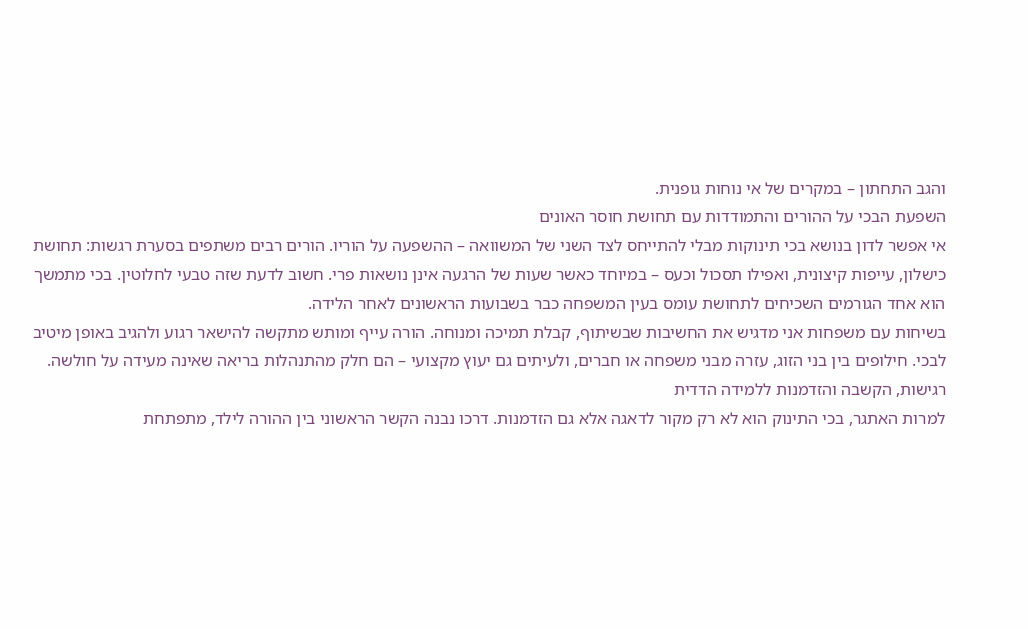והגב התחתון – במקרים של אי נוחות גופנית.
השפעת הבכי על ההורים והתמודדות עם תחושת חוסר האונים
אי אפשר לדון בנושא בכי תינוקות מבלי להתייחס לצד השני של המשוואה – ההשפעה על הוריו. הורים רבים משתפים בסערת רגשות: תחושת כישלון, עייפות קיצונית, ואפילו תסכול וכעס – במיוחד כאשר שעות של הרגעה אינן נושאות פרי. חשוב לדעת שזה טבעי לחלוטין. בכי מתמשך הוא אחד הגורמים השכיחים לתחושת עומס בעין המשפחה כבר בשבועות הראשונים לאחר הלידה.
בשיחות עם משפחות אני מדגיש את החשיבות שבשיתוף, קבלת תמיכה ומנוחה. הורה עייף ומותש מתקשה להישאר רגוע ולהגיב באופן מיטיב לבכי. חילופים בין בני הזוג, עזרה מבני משפחה או חברים, ולעיתים גם יעוץ מקצועי – הם חלק מהתנהלות בריאה שאינה מעידה על חולשה.
רגישות, הקשבה והזדמנות ללמידה הדדית
למרות האתגר, בכי התינוק הוא לא רק מקור לדאגה אלא גם הזדמנות. דרכו נבנה הקשר הראשוני בין ההורה לילד, מתפתחת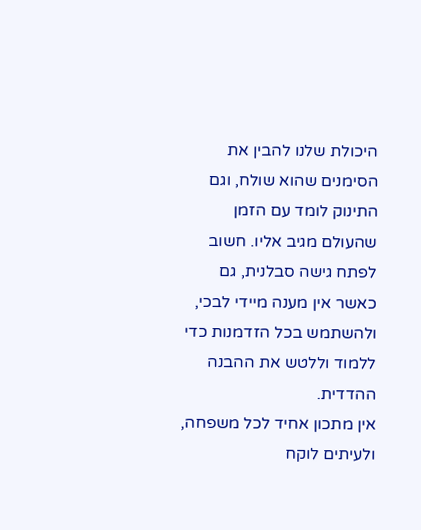היכולת שלנו להבין את הסימנים שהוא שולח, וגם התינוק לומד עם הזמן שהעולם מגיב אליו. חשוב לפתח גישה סבלנית, גם כאשר אין מענה מיידי לבכי, ולהשתמש בכל הזדמנות כדי ללמוד וללטש את ההבנה ההדדית.
אין מתכון אחיד לכל משפחה, ולעיתים לוקח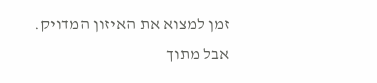זמן למצוא את האיזון המדויק. אבל מתוך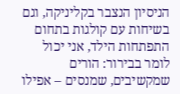הניסיון הנצבר בקליניקה, וגם בשיחות עם קולגות בתחום התפתחות הילד, אני יכול לומר בבירור: הורים שמקשיבים, שמנסים – אפילו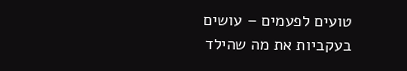טועים לפעמים – עושים בעקביות את מה שהילד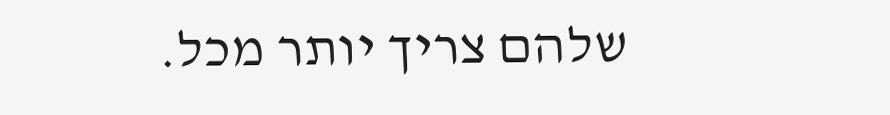שלהם צריך יותר מכל.